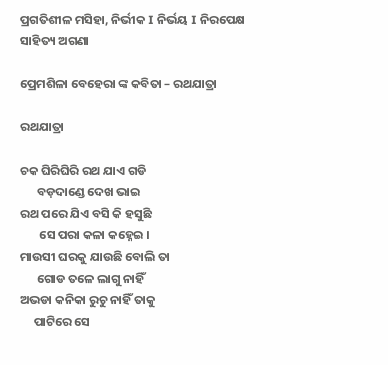ପ୍ରଗତିଶୀଳ ମସିହା, ନିର୍ଭୀକ I ନିର୍ଭୟ I ନିରପେକ୍ଷ
ସାହିତ୍ୟ ଅଗଣା

ପ୍ରେମଶିଳା ବେହେରା ଙ୍କ କବିତା – ରଥଯାତ୍ରା

ରଥଯାତ୍ରା

ଚକ ଘିରିଘିରି ରଥ ଯାଏ ଗଡି
      ବଡ଼ଦାଣ୍ଡେ ଦେଖ ଭାଇ
ରଥ ପରେ ଯିଏ ବସି କି ହସୁଛି
       ସେ ପରା କଳା କହ୍ନେଇ ।
ମାଉସୀ ଘରକୁ ଯାଉଛି ବୋଲି ତା
      ଗୋଡ ତଳେ ଲାଗୁ ନାହିଁ
ଅଭଡା କନିକା ରୁଚୁ ନାହିଁ ତାକୁ
     ପାଟିରେ ସେ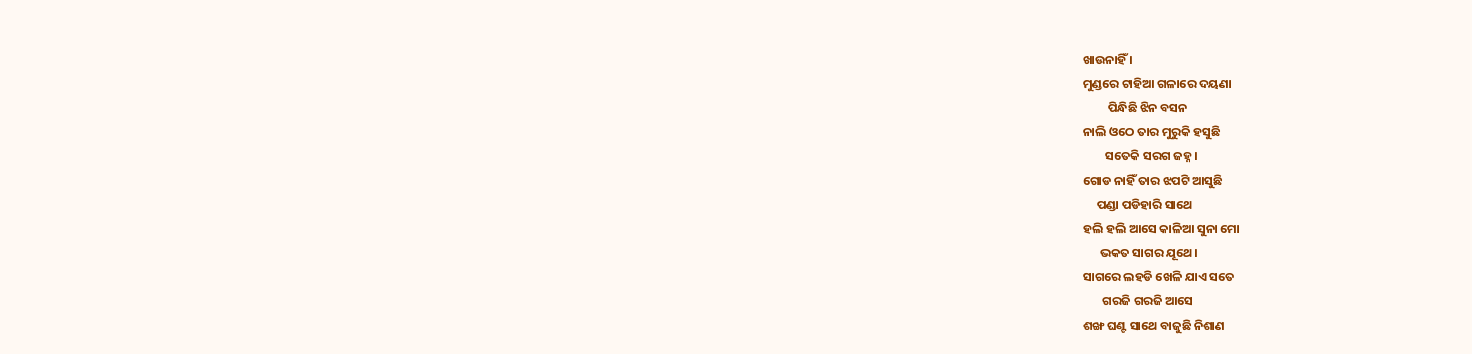ଖାଉନାହିଁ ।
ମୁଣ୍ଡରେ ଟାହିଆ ଗଳାରେ ଦୟଣା
         ପିନ୍ଧିଛି ଝିନ ବସନ
ନାଲି ଓଠେ ତାର ମୁରୁକି ହସୁଛି
        ସତେକି ସରଗ ଜହ୍ନ ।
ଗୋଡ ନାହିଁ ତାର ଝପଟି ଆସୁଛି
     ପଣ୍ଡା ପଡିହାରି ସାଥେ
ହଲି ହଲି ଆସେ କାଳିଆ ସୁନା ମୋ
      ଭକତ ସାଗର ଯୂଥେ।
ସାଗରେ ଲହଡି ଖେଳି ଯାଏ ସତେ
       ଗରଜି ଗରଜି ଆସେ
ଶଙ୍ଖ ଘଣ୍ଟ ସାଥେ ବାଜୁଛି‌ ନିଶାଣ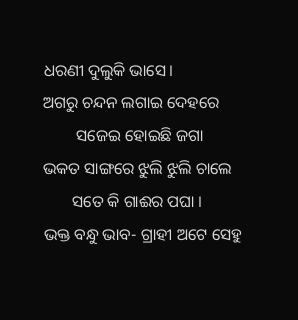ଧରଣୀ ଦୁଲୁକି ଭାସେ।
ଅଗରୁ ଚନ୍ଦନ ଲଗାଇ ଦେହରେ
        ସଜେଇ ହୋଇଛି ଜଗା
ଭକତ ସାଙ୍ଗରେ ଝୁଲି ଝୁଲି ଚାଲେ
       ସତେ କି ଗାଈର ପଘା ।
ଭକ୍ତ ବନ୍ଧୁ ଭାବ- ଗ୍ରାହୀ ଅଟେ ସେହୁ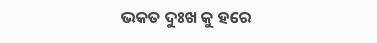ଭକତ ଦୁଃଖ କୁ ହରେ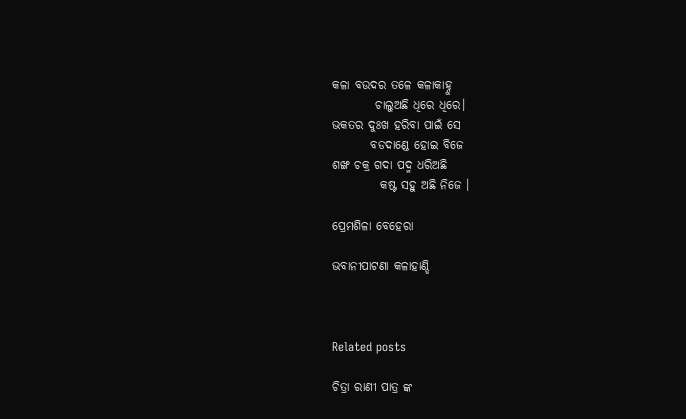କଳା ବଉଦର ତଳେ କଳାକାହ୍ନୁ
         ଚାଲୁଅଛି ଧିରେ ଧିରେ।
ଭକତର ଦୁଃଖ ହରିବା ପାଇଁ ସେ
        ବଡଦାଣ୍ଡେ ହୋଇ ବିଜେ
ଶଙ୍ଖ ଚକ୍ର ଗଦା ପଦ୍ମ ଧରିଅଛି
          କଷ୍ଟ ସହୁ ଅଛି ନିଜେ ।

ପ୍ରେମଶିଳା ବେହେରା

ଭବାନୀପାଟଣା କଳାହାଣ୍ଡି



Related posts

ଚିତ୍ରା ରାଣୀ ପାତ୍ର ଙ୍କ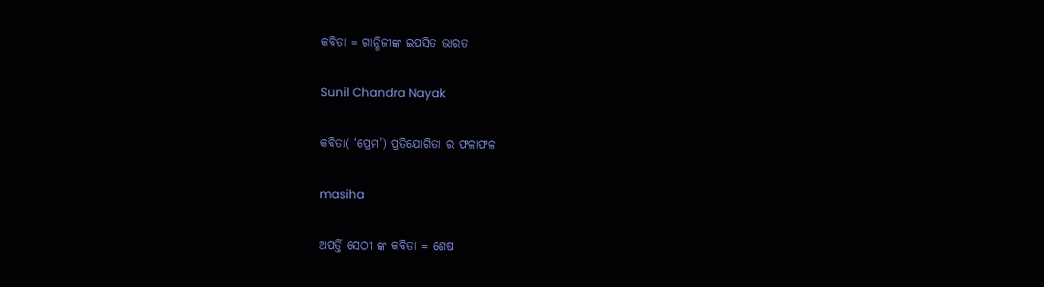କବିତା = ଗାନ୍ଧିଜୀଙ୍କ ଇପସିତ ଭାରତ

Sunil Chandra Nayak

କବିତା( ‘ପ୍ରେମ’) ପ୍ରତିଯୋଗିତା ର ଫଳାଫଳ

masiha

ଅପର୍ତ୍ତି ସେଠୀ ଙ୍କ କବିତା = ଶେଷ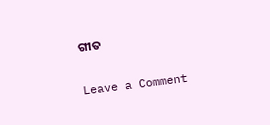ଗୀତ

Leave a Comment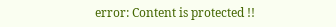error: Content is protected !!